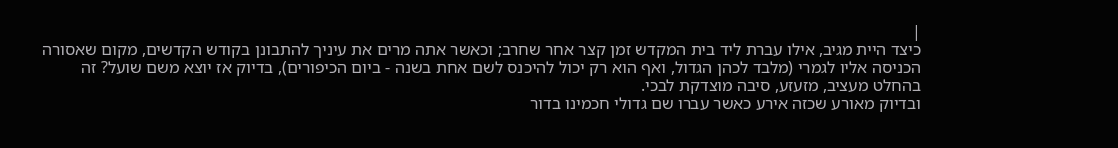|
כיצד היית מגיב, אילו עברת ליד בית המקדש זמן קצר אחר שחרב; וכאשר אתה מרים את עיניך להתבונן בקודש הקדשים, מקום שאסורה הכניסה אליו לגמרי (מלבד לכהן הגדול, ואף הוא רק יכול להיכנס לשם אחת בשנה - ביום הכיפורים), בדיוק אז יוצא משם שועל? זה בהחלט מעציב, מזעזע, סיבה מוצדקת לבכי.
ובדיוק מאורע שכזה אירע כאשר עברו שם גדולי חכמינו בדור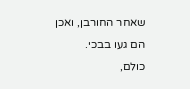שאחר החורבן, ואכן הם געו בבכי.
כולם,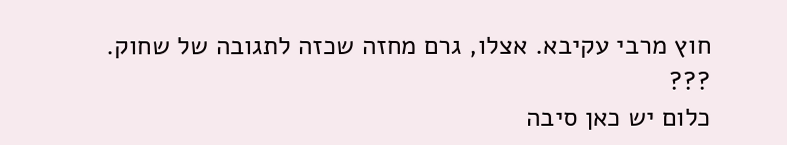חוץ מרבי עקיבא. אצלו, גרם מחזה שכזה לתגובה של שחוק.
???
כלום יש כאן סיבה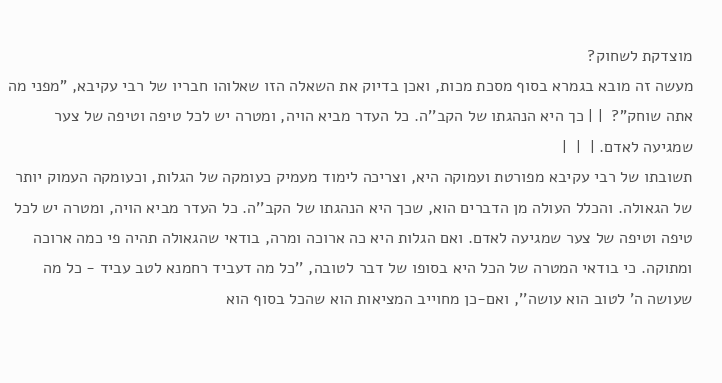מוצדקת לשחוק?
מעשה זה מובא בגמרא בסוף מסכת מכות, ואכן בדיוק את השאלה הזו שאלוהו חבריו של רבי עקיבא, "מפני מה אתה שוחק"?  | | כך היא הנהגתו של הקב''ה. כל העדר מביא הויה, ומטרה יש לכל טיפה וטיפה של צער שמגיעה לאדם. |  |  |
תשובתו של רבי עקיבא מפורטת ועמוקה היא, וצריכה לימוד מעמיק כעומקה של הגלות, וכעומקה העמוק יותר של הגאולה. והכלל העולה מן הדברים הוא, שכך היא הנהגתו של הקב''ה. כל העדר מביא הויה, ומטרה יש לכל טיפה וטיפה של צער שמגיעה לאדם. ואם הגלות היא כה ארוכה ומרה, בודאי שהגאולה תהיה פי כמה ארוכה ומתוקה. כי בודאי המטרה של הכל היא בסופו של דבר לטובה, ''כל מה דעביד רחמנא לטב עביד - כל מה שעושה ה' לטוב הוא עושה'', ואם-כן מחוייב המציאות הוא שהכל בסוף הוא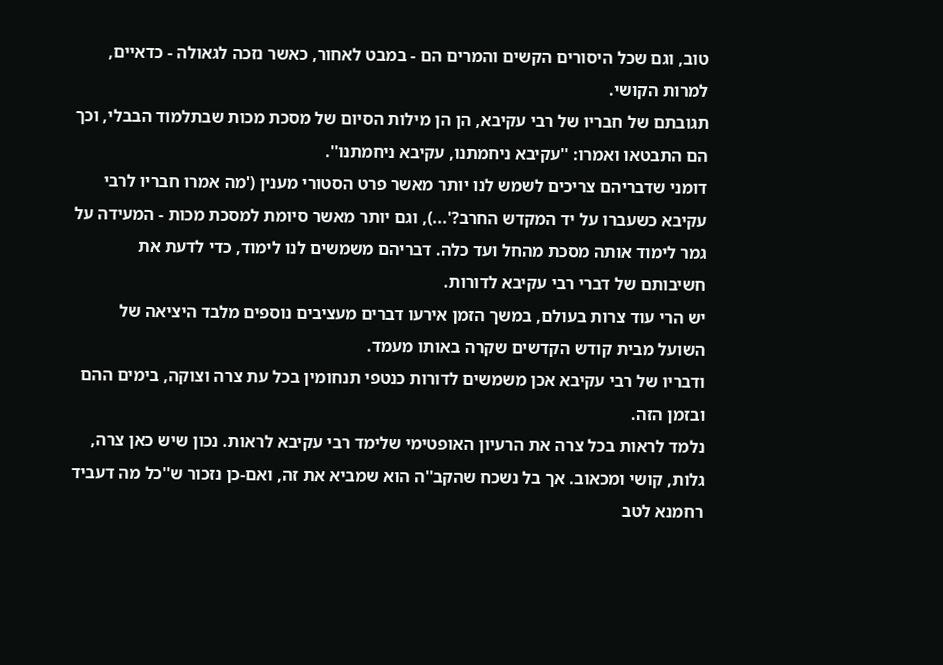טוב, וגם שכל היסורים הקשים והמרים הם - במבט לאחור, כאשר נזכה לגאולה - כדאיים, למרות הקושי.
תגובתם של חבריו של רבי עקיבא, הן הן מילות הסיום של מסכת מכות שבתלמוד הבבלי, וכך הם התבטאו ואמרו: ''עקיבא ניחמתנו, עקיבא ניחמתנו''.
דומני שדבריהם צריכים לשמש לנו יותר מאשר פרט הסטורי מענין ('מה אמרו חבריו לרבי עקיבא כשעברו על יד המקדש החרב?'...), וגם יותר מאשר סיומת למסכת מכות - המעידה על גמר לימוד אותה מסכת מהחל ועד כלה. דבריהם משמשים לנו לימוד, כדי לדעת את חשיבותם של דברי רבי עקיבא לדורות.
יש הרי עוד צרות בעולם, במשך הזמן אירעו דברים מעציבים נוספים מלבד היציאה של השועל מבית קודש הקדשים שקרה באותו מעמד.
ודבריו של רבי עקיבא אכן משמשים לדורות כנטפי תנחומין בכל עת צרה וצוקה, בימים ההם ובזמן הזה.
נלמד לראות בכל צרה את הרעיון האופטימי שלימד רבי עקיבא לראות. נכון שיש כאן צרה, גלות, קושי ומכאוב. אך בל נשכח שהקב''ה הוא שמביא את זה, ואם-כן נזכור ש''כל מה דעביד רחמנא לטב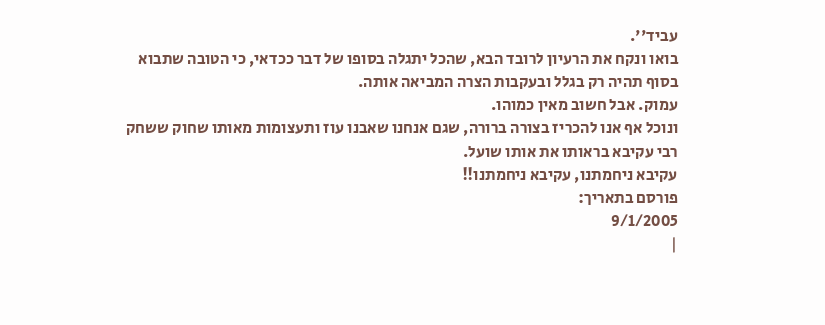עביד''.
בואו ונקח את הרעיון לרובד הבא, שהכל יתגלה בסופו של דבר ככדאי, כי הטובה שתבוא בסוף תהיה רק בגלל ובעקבות הצרה המביאה אותה.
עמוק. אבל חשוב מאין כמוהו.
ונוכל אף אנו להכריז בצורה ברורה, שגם אנחנו שאבנו עוז ותעצומות מאותו שחוק ששחק רבי עקיבא בראותו את אותו שועל.
עקיבא ניחמתנו, עקיבא ניחמתנו!!
פורסם בתאריך:
9/1/2005
|